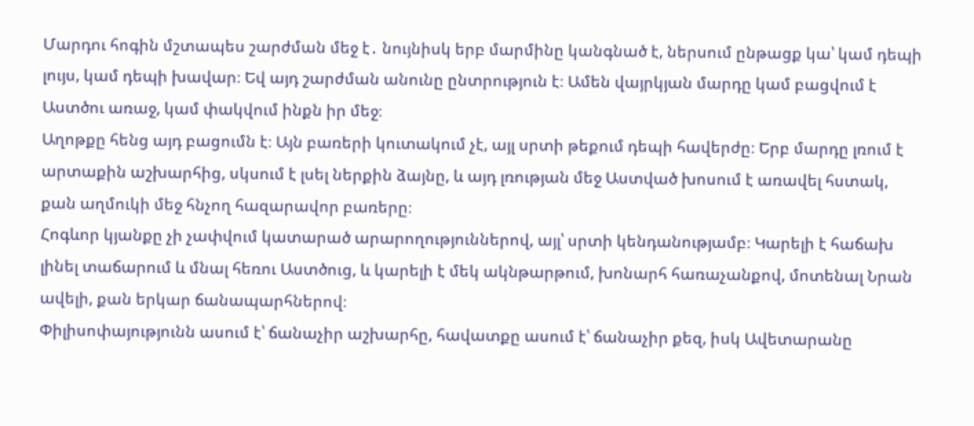Մարդու հոգին մշտապես շարժման մեջ է․ նույնիսկ երբ մարմինը կանգնած է, ներսում ընթացք կա՝ կամ դեպի լույս, կամ դեպի խավար։ Եվ այդ շարժման անունը ընտրություն է։ Ամեն վայրկյան մարդը կամ բացվում է Աստծու առաջ, կամ փակվում ինքն իր մեջ։
Աղոթքը հենց այդ բացումն է։ Այն բառերի կուտակում չէ, այլ սրտի թեքում դեպի հավերժը։ Երբ մարդը լռում է արտաքին աշխարհից, սկսում է լսել ներքին ձայնը, և այդ լռության մեջ Աստված խոսում է առավել հստակ, քան աղմուկի մեջ հնչող հազարավոր բառերը։
Հոգևոր կյանքը չի չափվում կատարած արարողություններով, այլ՝ սրտի կենդանությամբ։ Կարելի է հաճախ լինել տաճարում և մնալ հեռու Աստծուց, և կարելի է մեկ ակնթարթում, խոնարհ հառաչանքով, մոտենալ Նրան ավելի, քան երկար ճանապարհներով։
Փիլիսոփայությունն ասում է՝ ճանաչիր աշխարհը, հավատքը ասում է՝ ճանաչիր քեզ, իսկ Ավետարանը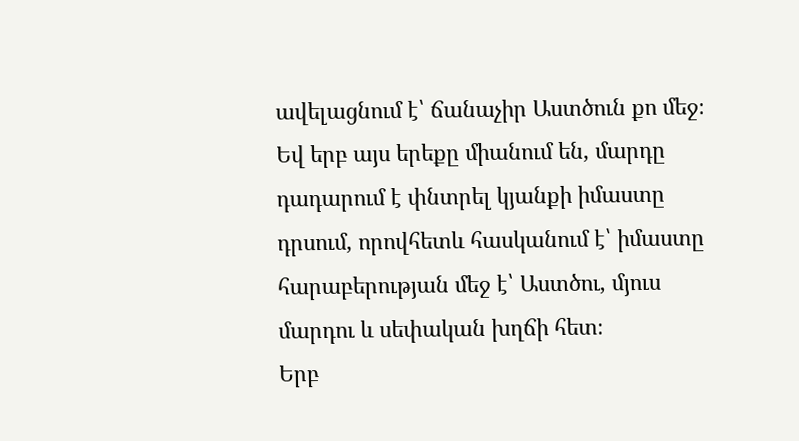ավելացնում է՝ ճանաչիր Աստծուն քո մեջ։ Եվ երբ այս երեքը միանում են, մարդը դադարում է փնտրել կյանքի իմաստը դրսում, որովհետև հասկանում է՝ իմաստը հարաբերության մեջ է՝ Աստծու, մյուս մարդու և սեփական խղճի հետ։
Երբ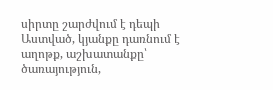սիրտը շարժվում է դեպի Աստված, կյանքը դառնում է աղոթք, աշխատանքը՝ ծառայություն,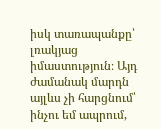իսկ տառապանքը՝ լռակյաց իմաստություն։ Այդ ժամանակ մարդն այլևս չի հարցնում՝ ինչու եմ ապրում,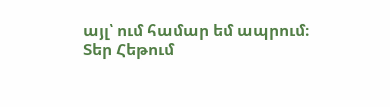այլ՝ ում համար եմ ապրում։
Տեր Հեթում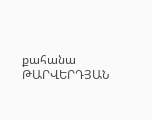քահանա ԹԱՐՎԵՐԴՅԱՆ